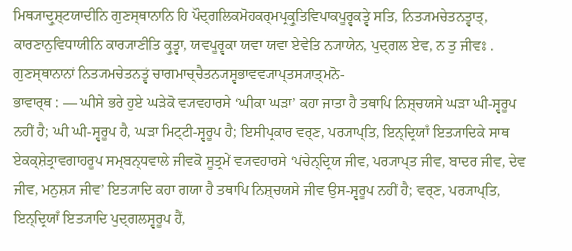ਮਿਥ੍ਯਾਦ੍ਰੁਸ਼੍ਟਯਾਦੀਨਿ ਗੁਣਸ੍ਥਾਨਾਨਿ ਹਿ ਪੌਦ੍ਗਲਿਕਮੋਹਕਰ੍ਮਪ੍ਰਕ੍ਰੁਤਿਵਿਪਾਕਪੂਰ੍ਵਕਤ੍ਵੇ ਸਤਿ, ਨਿਤ੍ਯਮਚੇਤਨਤ੍ਵਾਤ੍, ਕਾਰਣਾਨੁਵਿਧਾਯੀਨਿ ਕਾਰ੍ਯਾਣੀਤਿ ਕ੍ਰੁਤ੍ਵਾ, ਯਵਪੂਰ੍ਵਕਾ ਯਵਾ ਯਵਾ ਏਵੇਤਿ ਨ੍ਯਾਯੇਨ, ਪੁਦ੍ਗਲ ਏਵ, ਨ ਤੁ ਜੀਵਃ . ਗੁਣਸ੍ਥਾਨਾਨਾਂ ਨਿਤ੍ਯਮਚੇਤਨਤ੍ਵਂ ਚਾਗਮਾਚ੍ਚੈਤਨ੍ਯਸ੍ਵਭਾਵਵ੍ਯਾਪ੍ਤਸ੍ਯਾਤ੍ਮਨੋ-
ਭਾਵਾਰ੍ਥ : — ਘੀਸੇ ਭਰੇ ਹੁਏ ਘੜੇਕੋ ਵ੍ਯਵਹਾਰਸੇ ‘ਘੀਕਾ ਘੜਾ’ ਕਹਾ ਜਾਤਾ ਹੈ ਤਥਾਪਿ ਨਿਸ਼੍ਚਯਸੇ ਘੜਾ ਘੀ-ਸ੍ਵਰੂਪ ਨਹੀਂ ਹੈ; ਘੀ ਘੀ-ਸ੍ਵਰੂਪ ਹੈ, ਘੜਾ ਮਿਟ੍ਟੀ-ਸ੍ਵਰੂਪ ਹੈ; ਇਸੀਪ੍ਰਕਾਰ ਵਰ੍ਣ, ਪਰ੍ਯਾਪ੍ਤਿ, ਇਨ੍ਦ੍ਰਿਯਾਁ ਇਤ੍ਯਾਦਿਕੇ ਸਾਥ ਏਕਕ੍ਸ਼ੇਤ੍ਰਾਵਗਾਹਰੂਪ ਸਮ੍ਬਨ੍ਧਵਾਲੇ ਜੀਵਕੋ ਸੂਤ੍ਰਮੇਂ ਵ੍ਯਵਹਾਰਸੇ ‘ਪਂਚੇਨ੍ਦ੍ਰਿਯ ਜੀਵ, ਪਰ੍ਯਾਪ੍ਤ ਜੀਵ, ਬਾਦਰ ਜੀਵ, ਦੇਵ ਜੀਵ, ਮਨੁਸ਼੍ਯ ਜੀਵ’ ਇਤ੍ਯਾਦਿ ਕਹਾ ਗਯਾ ਹੈ ਤਥਾਪਿ ਨਿਸ਼੍ਚਯਸੇ ਜੀਵ ਉਸ-ਸ੍ਵਰੂਪ ਨਹੀਂ ਹੈ; ਵਰ੍ਣ, ਪਰ੍ਯਾਪ੍ਤਿ, ਇਨ੍ਦ੍ਰਿਯਾਁ ਇਤ੍ਯਾਦਿ ਪੁਦ੍ਗਲਸ੍ਵਰੂਪ ਹੈਂ,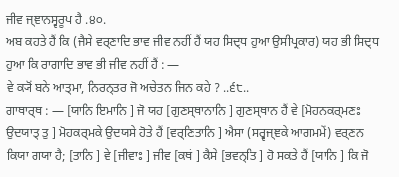ਜੀਵ ਜ੍ਞਾਨਸ੍ਵਰੂਪ ਹੈ .੪੦.
ਅਬ ਕਹਤੇ ਹੈਂ ਕਿ (ਜੈਸੇ ਵਰ੍ਣਾਦਿ ਭਾਵ ਜੀਵ ਨਹੀਂ ਹੈਂ ਯਹ ਸਿਦ੍ਧ ਹੁਆ ਉਸੀਪ੍ਰਕਾਰ) ਯਹ ਭੀ ਸਿਦ੍ਧ ਹੁਆ ਕਿ ਰਾਗਾਦਿ ਭਾਵ ਭੀ ਜੀਵ ਨਹੀਂ ਹੈਂ : —
ਵੇ ਕ੍ਯੋਂ ਬਨੇ ਆਤ੍ਮਾ, ਨਿਰਨ੍ਤਰ ਜੋ ਅਚੇਤਨ ਜਿਨ ਕਹੇ ? ..੬੮..
ਗਾਥਾਰ੍ਥ : — [ਯਾਨਿ ਇਮਾਨਿ ] ਜੋ ਯਹ [ਗੁਣਸ੍ਥਾਨਾਨਿ ] ਗੁਣਸ੍ਥਾਨ ਹੈਂ ਵੇ [ਮੋਹਨਕਰ੍ਮਣਃ ਉਦਯਾਤ੍ ਤੁ ] ਮੋਹਕਰ੍ਮਕੇ ਉਦਯਸੇ ਹੋਤੇ ਹੈਂ [ਵਰ੍ਣਿਤਾਨਿ ] ਐਸਾ (ਸਰ੍ਵਜ੍ਞਕੇ ਆਗਮਮੇਂ) ਵਰ੍ਣਨ ਕਿਯਾ ਗਯਾ ਹੈ; [ਤਾਨਿ ] ਵੇ [ਜੀਵਾਃ ] ਜੀਵ [ਕਥਂ ] ਕੈਸੇ [ਭਵਨ੍ਤਿ ] ਹੋ ਸਕਤੇ ਹੈਂ [ਯਾਨਿ ] ਕਿ ਜੋ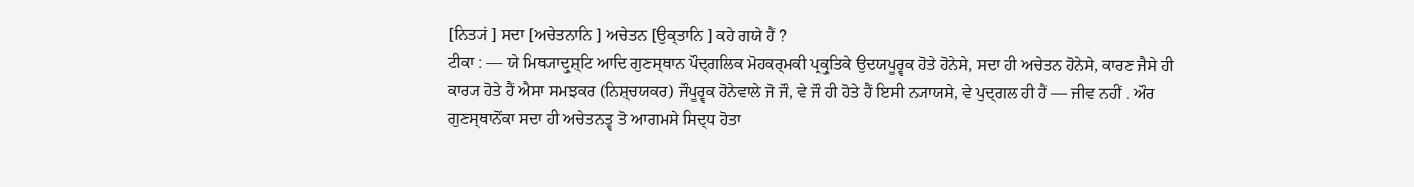[ਨਿਤ੍ਯਂ ] ਸਦਾ [ਅਚੇਤਨਾਨਿ ] ਅਚੇਤਨ [ਉਕ੍ਤਾਨਿ ] ਕਹੇ ਗਯੇ ਹੈਂ ?
ਟੀਕਾ : — ਯੇ ਮਿਥ੍ਯਾਦ੍ਰੁਸ਼੍ਟਿ ਆਦਿ ਗੁਣਸ੍ਥਾਨ ਪੌਦ੍ਗਲਿਕ ਮੋਹਕਰ੍ਮਕੀ ਪ੍ਰਕ੍ਰੁਤਿਕੇ ਉਦਯਪੂਰ੍ਵਕ ਹੋਤੇ ਹੋਨੇਸੇ, ਸਦਾ ਹੀ ਅਚੇਤਨ ਹੋਨੇਸੇ, ਕਾਰਣ ਜੈਸੇ ਹੀ ਕਾਰ੍ਯ ਹੋਤੇ ਹੈਂ ਐਸਾ ਸਮਝਕਰ (ਨਿਸ਼੍ਚਯਕਰ) ਜੌਪੂਰ੍ਵਕ ਹੋਨੇਵਾਲੇ ਜੋ ਜੌ, ਵੇ ਜੌ ਹੀ ਹੋਤੇ ਹੈਂ ਇਸੀ ਨ੍ਯਾਯਸੇ, ਵੇ ਪੁਦ੍ਗਲ ਹੀ ਹੈਂ — ਜੀਵ ਨਹੀਂ . ਔਰ ਗੁਣਸ੍ਥਾਨੋਂਕਾ ਸਦਾ ਹੀ ਅਚੇਤਨਤ੍ਵ ਤੋ ਆਗਮਸੇ ਸਿਦ੍ਧ ਹੋਤਾ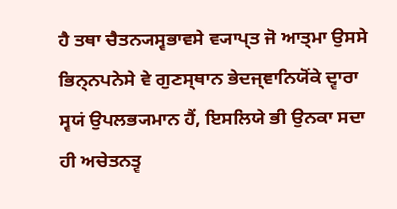ਹੈ ਤਥਾ ਚੈਤਨ੍ਯਸ੍ਵਭਾਵਸੇ ਵ੍ਯਾਪ੍ਤ ਜੋ ਆਤ੍ਮਾ ਉਸਸੇ ਭਿਨ੍ਨਪਨੇਸੇ ਵੇ ਗੁਣਸ੍ਥਾਨ ਭੇਦਜ੍ਞਾਨਿਯੋਂਕੇ ਦ੍ਵਾਰਾ ਸ੍ਵਯਂ ਉਪਲਭ੍ਯਮਾਨ ਹੈਂ, ਇਸਲਿਯੇ ਭੀ ਉਨਕਾ ਸਦਾ ਹੀ ਅਚੇਤਨਤ੍ਵ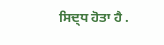ਸਿਦ੍ਧ ਹੋਤਾ ਹੈ .